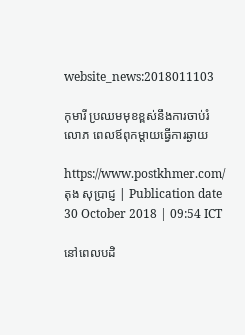website_news:2018011103

កុមារី ប្រឈមមុខខ្ពស់នឹងការចាប់រំលោភ ពេលឪពុកម្ដាយធ្វើការឆ្ងាយ

https://www.postkhmer.com/ តុង សុប្រាជ្ញ | Publication date 30 October 2018 | 09:54 ICT

នៅពេលបដិ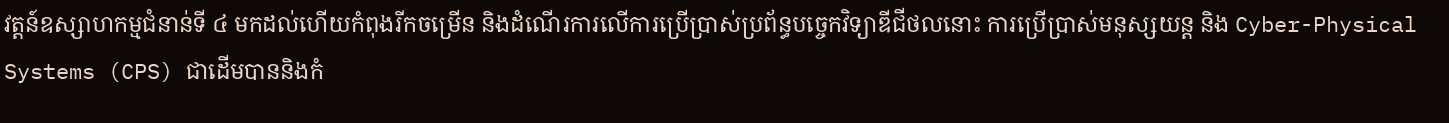វត្តន៍ឧស្សាហកម្មជំនាន់ទី ៤ មកដល់ហើយកំពុងរីកចម្រើន និងដំណើរការលើការប្រើប្រាស់ប្រព័ន្ធបច្ចេកវិទ្យាឌីជីថលនោះ ការប្រើប្រាស់មនុស្សយន្ត និង Cyber-Physical Systems (CPS) ជាដើមបាននិងកំ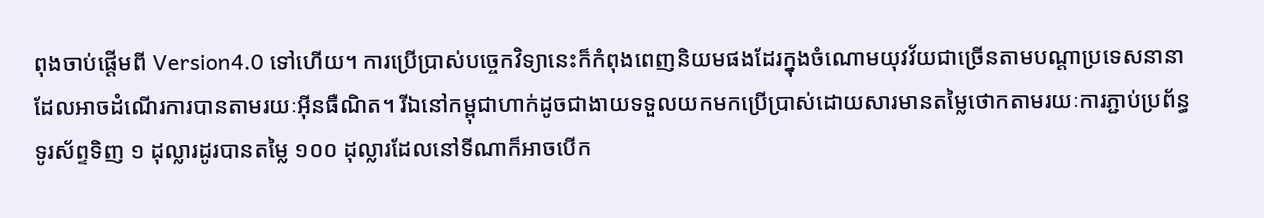ពុងចាប់ផ្តើមពី Version4.0 ទៅហើយ។ ការប្រើប្រាស់បច្ចេកវិទ្យានេះក៏កំពុងពេញនិយមផងដែរក្នុងចំណោមយុវវ័យជាច្រើនតាមបណ្ដាប្រទេសនានាដែលអាចដំណើរការបានតាមរយៈអ៊ីនធឺណិត។ រីឯនៅកម្ពុជាហាក់ដូចជាងាយទទួលយកមកប្រើប្រាស់ដោយសារមានតម្លៃថោកតាមរយៈការភ្ជាប់ប្រព័ន្ធទូរស័ព្ទទិញ ១ ដុល្លារដូរបានតម្លៃ ១០០ ដុល្លារដែលនៅទីណាក៏អាចបើក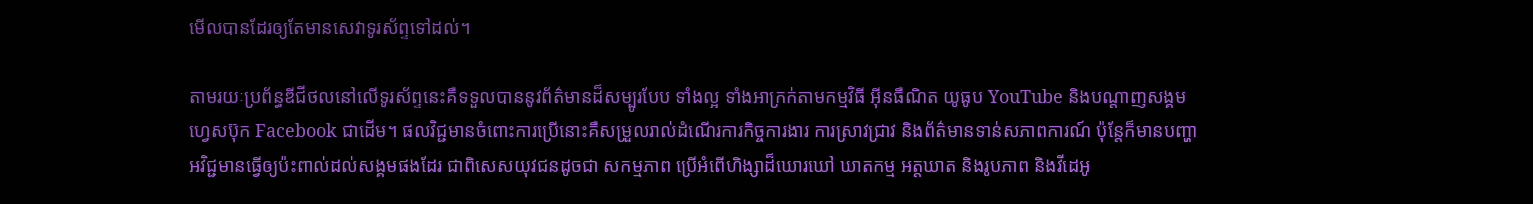មើលបានដែរឲ្យតែមានសេវាទូរស័ព្ទទៅដល់។

តាមរយៈប្រព័ន្ធឌីជីថលនៅលើទូរស័ព្ទនេះគឺទទួលបាននូវព័ត៌មានដ៏សម្បូរបែប ទាំងល្អ ទាំងអាក្រក់តាមកម្មវិធី អ៊ីនធឺណិត យូធូប YouTube និងបណ្តាញសង្គមហេ្វសប៊ុក Facebook ជាដើម។ ផលវិជ្ជមានចំពោះការប្រើនោះគឺសម្រួលរាល់ដំណើរការកិច្ចការងារ ការស្រាវជ្រាវ និងព័ត៌មានទាន់សភាពការណ៍ ប៉ុន្តែក៏មានបញ្ហាអវិជ្ជមានធ្វើឲ្យប៉ះពាល់ដល់សង្គមផងដែរ ជាពិសេសយុវជនដូចជា សកម្មភាព ប្រើអំពើហិង្សាដ៏ឃោរឃៅ ឃាតកម្ម អត្តឃាត និងរូបភាព និងវីដេអូ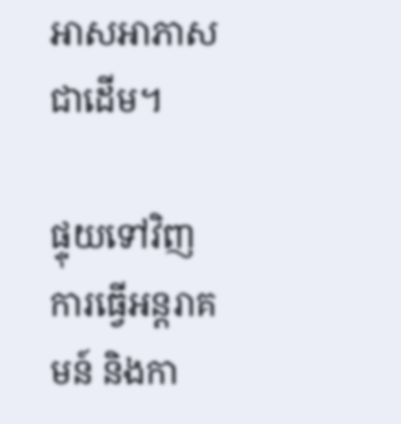អាសអាភាស ជាដើម។

ផ្ទុយទៅវិញការធ្វើអន្តរាគមន៍ និងកា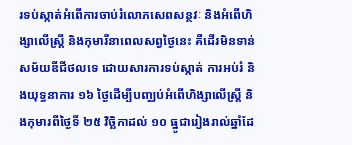រទប់ស្កាត់អំពើការចាប់រំលោភសេពសន្ថវៈ និងអំពើហិង្សាលើស្រី្ត និងកុមារីនាពេលសព្វថ្ងៃនេះ គឺដើរមិនទាន់សម័យឌីជីថលទេ ដោយសារការទប់ស្កាត់ ការអប់រំ និងយុទ្ធនាការ ១៦ ថ្ងៃដើម្បីបញ្ឈប់អំពើហិង្សាលើស្រី្ត និងកុមារពីថ្ងៃទី ២៥ វិច្ឆិកាដល់ ១០ ធ្នូជារៀងរាល់ឆ្នាំដែ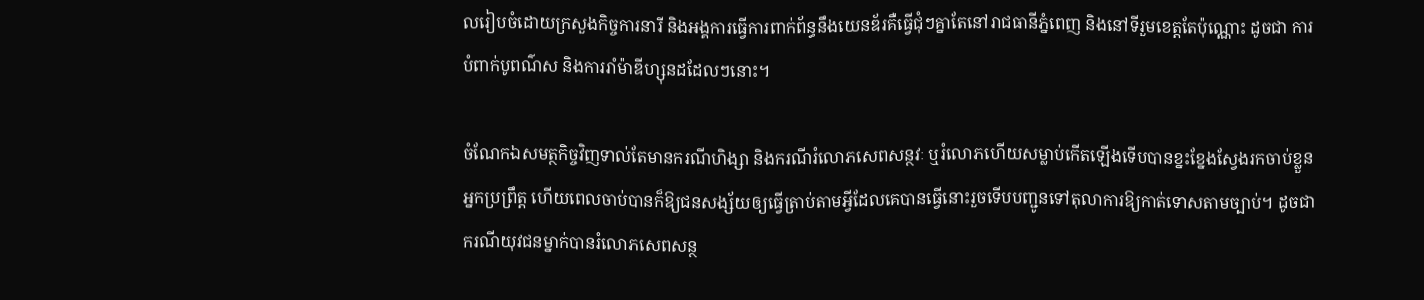លរៀបចំដោយក្រសួងកិច្ចការនារី និងអង្គការធ្វើការពាក់ព័ន្ធនឹងយេនឌ័រគឺធ្វើជុំៗគ្នាតែនៅរាជធានីភ្នំពេញ និងនៅទីរួមខេត្តតែប៉ុណ្ណោះ ដូចជា ការបំពាក់បូពណ៌ស និងការរាំម៉ាឌីហ្សុនដដែលៗនោះ។

ចំណែកឯសមត្ថកិច្ចវិញទាល់តែមានករណីហិង្សា និងករណីរំលោភសេពសន្ថវៈ ឬរំលោភហើយសម្លាប់កើតឡើងទើបបានខ្នះខ្នែងស្វែងរកចាប់ខ្លួនអ្នកប្រព្រឹត្ត ហើយពេលចាប់បានក៏ឱ្យជនសង្ស័យឲ្យធ្វើត្រាប់តាមអ្វីដែលគេបានធ្វើនោះរួចទើបបញ្ជូនទៅតុលាការឱ្យកាត់ទោសតាមច្បាប់។ ដូចជាករណីយុវជនម្នាក់បានរំលោភសេពសន្ថ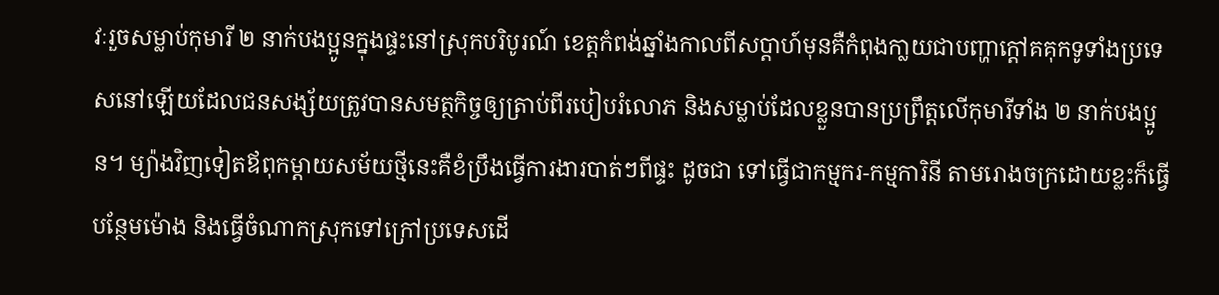វៈរួចសម្លាប់កុមារី ២ នាក់បងប្អូនក្នុងផ្ទះនៅស្រុកបរិបូរណ៍ ខេត្តកំពង់ឆ្នាំងកាលពីសប្តាហ៍មុនគឺកំពុងកា្លយជាបញ្ហាក្តៅគគុកទូទាំងប្រទេសនៅឡើយដែលជនសង្ស័យត្រូវបានសមត្ថកិច្ចឲ្យត្រាប់ពីរបៀបរំលោភ និងសម្លាប់ដែលខ្លួនបានប្រព្រឹត្តលើកុមារីទាំង ២ នាក់បងប្អូន។ ម្យ៉ាងវិញទៀតឪពុកម្តាយសម័យថ្មីនេះគឺខំប្រឹងធ្វើការងារបាត់ៗពីផ្ទះ ដូចជា ទៅធ្វើជាកម្មករ-កម្មការិនី តាមរោងចក្រដោយខ្លះក៏ធ្វើបន្ថែមម៉ោង និងធ្វើចំណាកស្រុកទៅក្រៅប្រទេសដើ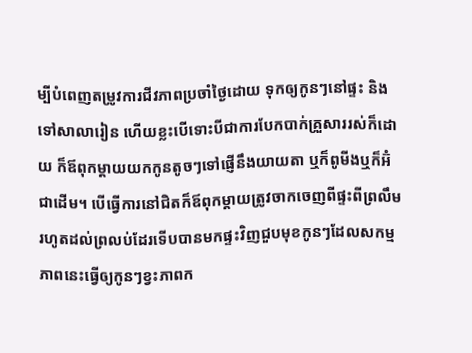ម្បីបំពេញតម្រូវការជីវភាពប្រចាំថ្ងៃដោយ ទុកឲ្យកូនៗនៅផ្ទះ និងទៅសាលារៀន ហើយខ្លះបើទោះបីជាការបែកបាក់គ្រួសាររស់ក៏ដោយ ក៏ឪពុកម្តាយយកកូនតូចៗទៅផ្ញើនឹងយាយតា ឬក៏ពូមីងឬក៏អ៊ំជាដើម។ បើធ្វើការនៅជិតក៏ឪពុកម្តាយត្រូវចាកចេញពីផ្ទះពីព្រលឹមរហូតដល់ព្រលប់ដែរទើបបានមកផ្ទះវិញជួបមុខកូនៗដែលសកម្មភាពនេះធ្វើឲ្យកូនៗខ្វះភាពក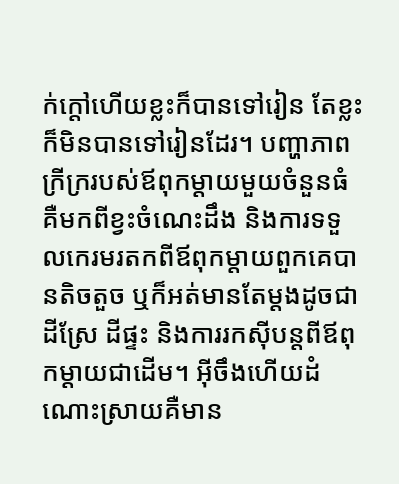ក់ក្តៅហើយខ្លះក៏បានទៅរៀន តែខ្លះក៏មិនបានទៅរៀនដែរ។ បញ្ហាភាពក្រីក្ររបស់ឪពុកម្តាយមួយចំនួនធំគឺមកពីខ្វះចំណេះដឹង និងការទទួលកេរមរតកពីឪពុកម្តាយពួកគេបានតិចតួច ឬក៏អត់មានតែម្តងដូចជា ដីស្រែ ដីផ្ទះ និងការរកស៊ីបន្តពីឪពុកម្តាយជាដើម។ អ៊ីចឹងហើយដំណោះស្រាយគឺមាន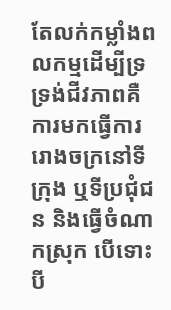តែលក់កម្លាំងពលកម្មដើម្បីទ្រទ្រង់ជីវភាពគឺការមកធ្វើការរោងចក្រនៅទីក្រុង ឬទីប្រជុំជន និងធ្វើចំណាកស្រុក បើទោះបី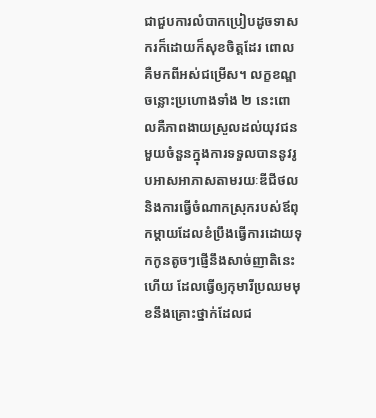ជាជួបការលំបាកប្រៀបដូចទាសករក៏ដោយក៏សុខចិត្តដែរ ពោលគឺមកពីអស់ជម្រើស។ លក្ខខណ្ឌចន្លោះប្រហោងទាំង ២ នេះពោលគឺភាពងាយស្រួលដល់យុវជនមួយចំនួនក្នុងការទទួលបាននូវរូបអាសអាភាសតាមរយៈឌីជីថល និងការធ្វើចំណាកស្រុករបស់ឪពុកម្តាយដែលខំប្រឹងធ្វើការដោយទុកកូនតូចៗផ្ញើនឹងសាច់ញាតិនេះហើយ ដែលធ្វើឲ្យកុមារីប្រឈមមុខនឹងគ្រោះថ្នាក់ដែលជ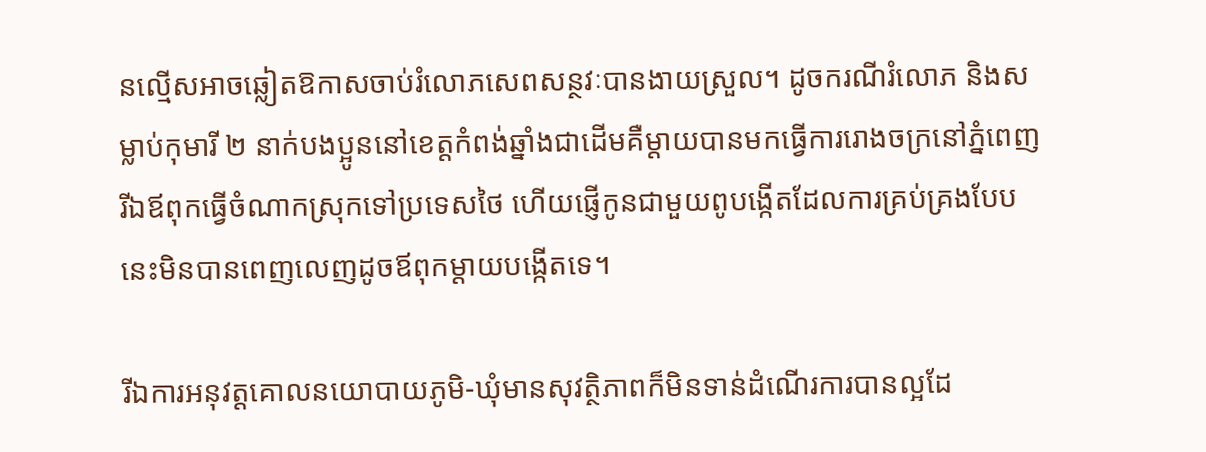នល្មើសអាចឆ្លៀតឱកាសចាប់រំលោភសេពសន្ថវៈបានងាយស្រួល។ ដូចករណីរំលោភ និងសម្លាប់កុមារី ២ នាក់បងប្អូននៅខេត្តកំពង់ឆ្នាំងជាដើមគឺម្តាយបានមកធ្វើការរោងចក្រនៅភ្នំពេញ រីឯឪពុកធ្វើចំណាកស្រុកទៅប្រទេសថៃ ហើយផ្ញើកូនជាមួយពូបង្កើតដែលការគ្រប់គ្រងបែបនេះមិនបានពេញលេញដូចឪពុកម្តាយបង្កើតទេ។

រីឯការអនុវត្តគោលនយោបាយភូមិ-ឃុំមានសុវត្ថិភាពក៏មិនទាន់ដំណើរការបានល្អដែ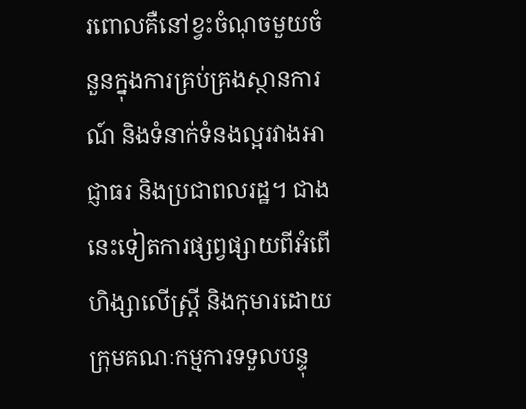រពោលគឺនៅខ្វះចំណុចមួយចំនួនក្នុងការគ្រប់គ្រងស្ថានការណ៍ និងទំនាក់ទំនងល្អរវាងអាជ្ញាធរ និងប្រជាពលរដ្ឋ។ ជាងនេះទៀតការផ្សព្វផ្សាយពីអំពើហិង្សាលើស្រី្ត និងកុមារដោយក្រុមគណៈកម្មការទទួលបន្ទុ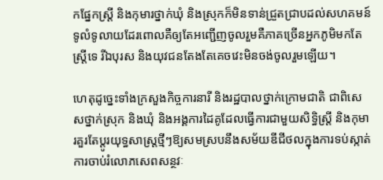កផ្នែកស្ត្រី និងកុមារថ្នាក់ឃុំ និងស្រុកក៏មិនទាន់ជ្រួតជ្រាបដល់សហគមន៍ទូលំទូលាយដែរពោលគឺឲ្យតែអញ្ជើញចូលរួមគឺភាគច្រើនអ្នកភូមិមកតែស្ត្រីទេ រីឯបុរស និងយុវជនតែងតែគេចវេះមិនចង់ចូលរួមឡើយ។

ហេតុដូច្នេះទាំងក្រសួងកិច្ចការនារី និងរដ្ឋបាលថ្នាក់ក្រោមជាតិ ជាពិសេសថ្នាក់ស្រុក និងឃុំ និងអង្គការដៃគូដែលធ្វើការជាមួយសិទ្ធិស្ត្រី និងកុមារគួរតែប្តូរយុទ្ធសាស្ត្រថ្មីៗឱ្យសមស្របនឹងសម័យឌីជីថលក្នុងការទប់ស្កាត់ការចាប់រំលោភសេពសន្ថវៈ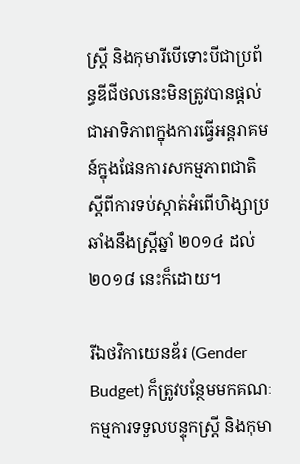ស្ត្រី និងកុមារីបើទោះបីជាប្រព័ន្ធឌីជីថលនេះមិនត្រូវបានផ្តល់ជាអាទិភាពក្នុងការធ្វើអន្តរាគមន៍ក្នុងផែនការសកម្មភាពជាតិស្តីពីការទប់ស្កាត់អំពើហិង្សាប្រឆាំងនឹងស្ត្រីឆ្នាំ ២០១៤ ដល់ ២០១៨ នេះក៏ដោយ។

រីឯថវិកាយេនឌ័រ (Gender Budget) ក៏ត្រូវបន្ថែមមកគណៈកម្មការទទួលបន្ទុកស្ត្រី និងកុមា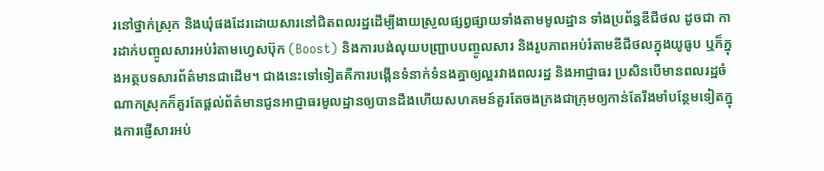រនៅថ្នាក់ស្រុក និងឃុំផងដែរដោយសារនៅជិតពលរដ្ឋដើម្បីងាយស្រួលផ្សព្វផ្សាយទាំងតាមមូលដ្ឋាន ទាំងប្រព័ន្ធឌីជីថល ដូចជា ការដាក់បញ្ចូលសារអប់រំតាមហ្វេសប៊ុក (Boost) និងការបង់លុយបញ្ជ្រាបបញ្ចូលសារ និងរូបភាពអប់រំតាមឌីជីថលក្នុងយូធូប ឬក៏ក្នុងអត្ថបទសារព័ត៌មានជាដើម។ ជាងនេះទៅទៀតគឺការបង្កើនទំនាក់ទំនងគ្នាឲ្យល្អរវាងពលរដ្ឋ និងអាជ្ញាធរ ប្រសិនបើមានពលរដ្ឋចំណាកស្រុកក៏គួរតែផ្តល់ព័ត៌មានជូនអាជ្ញាធរមូលដ្ឋានឲ្យបានដឹងហើយសហគមន៍គួរតែចងក្រងជាក្រុមឲ្យកាន់តែរឹងមាំបន្ថែមទៀតក្នុងការផ្ញើសារអប់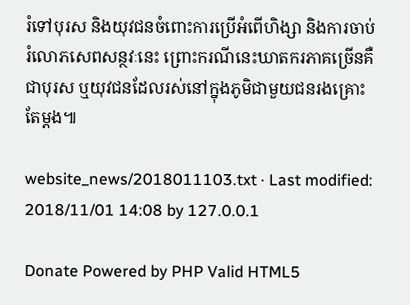រំទៅបុរស និងយុវជនចំពោះការប្រើអំពើហិង្សា និងការចាប់រំលោភសេពសន្ថវៈនេះ ព្រោះករណីនេះឃាតករភាគច្រើនគឺជាបុរស ឬយុវជនដែលរស់នៅក្នុងភូមិជាមួយជនរងគ្រោះតែម្តង៕

website_news/2018011103.txt · Last modified: 2018/11/01 14:08 by 127.0.0.1

Donate Powered by PHP Valid HTML5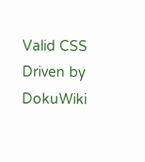Valid CSS Driven by DokuWiki